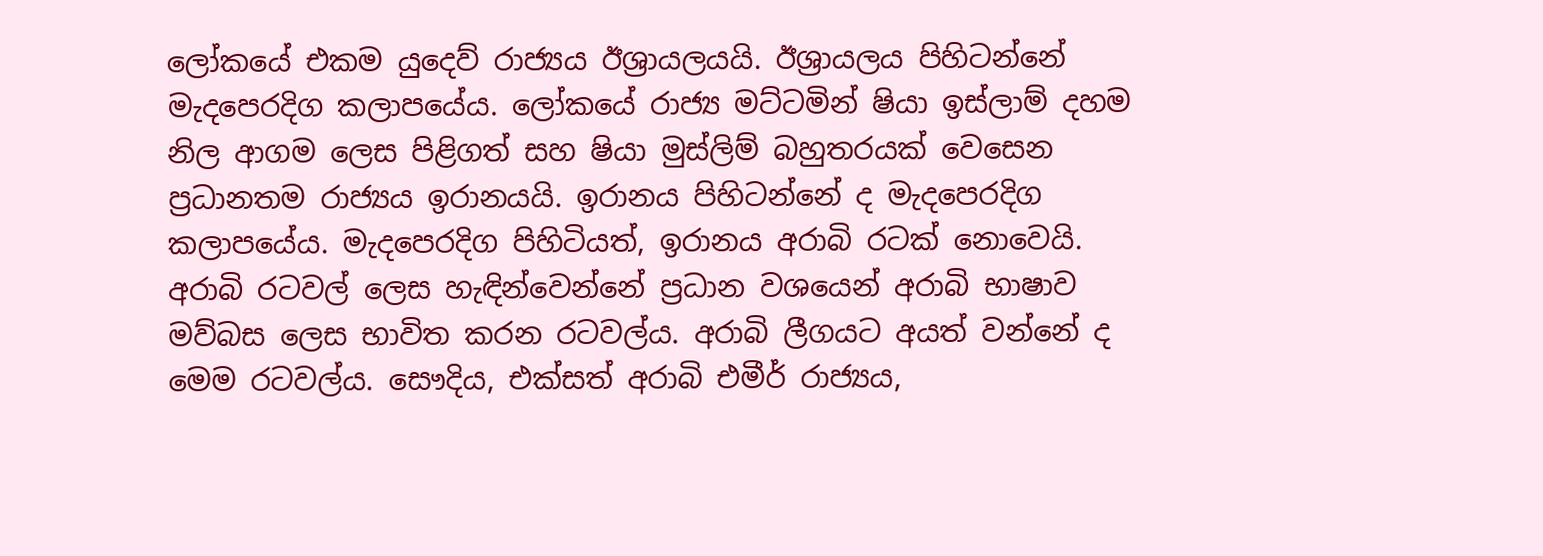ලෝකයේ එකම යුදෙව් රාජ්‍යය ඊශ්‍රායලයයි. ඊශ්‍රායලය පිහිටන්නේ මැදපෙරදිග කලාපයේය. ලෝකයේ රාජ්‍ය මට්ටමින් ෂියා ඉස්ලාම් දහම නිල ආගම ලෙස පිළිගත් සහ ෂියා මුස්ලිම් බහුතරයක් වෙසෙන ප්‍රධානතම රාජ්‍යය ඉරානයයි. ඉරානය පිහිටන්නේ ද මැදපෙරදිග කලාපයේය. මැදපෙරදිග පිහිටියත්, ඉරානය අරාබි රටක් නොවෙයි. අරාබි රටවල් ලෙස හැඳින්වෙන්නේ ප්‍රධාන වශයෙන් අරාබි භාෂාව මව්බස ලෙස භාවිත කරන රටවල්ය. අරාබි ලීගයට අයත් වන්නේ ද මෙම රටවල්ය. සෞදිය, එක්සත් අරාබි එමීර් රාජ්‍යය,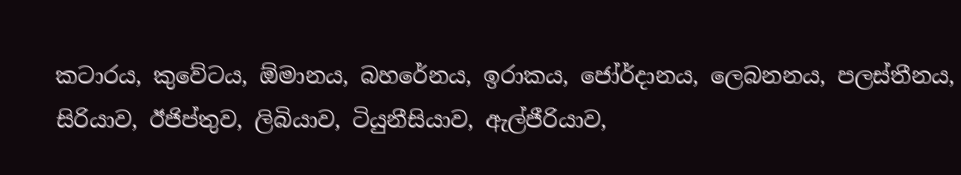කටාරය, කුවේටය, ඕමානය, බහරේනය, ඉරාකය, ජෝර්දානය, ලෙබනනය, පලස්තීනය, සිරියාව, ඊජිප්තුව, ලිබියාව, ටියුනීසියාව, ඇල්ජීරියාව,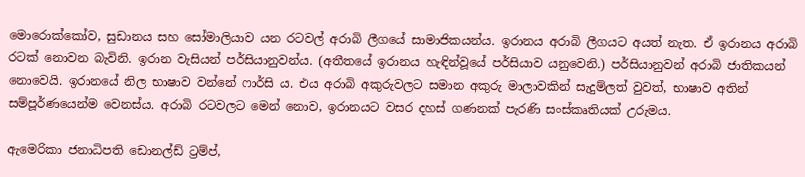මොරොක්කෝව, සුඩානය සහ සෝමාලියාව යන රටවල් අරාබි ලීගයේ සාමාජිකයන්ය. ඉරානය අරාබි ලීගයට අයත් නැත. ඒ ඉරානය අරාබි රටක් නොවන බැවිනි. ඉරාන වැසියන් පර්සියානුවන්ය. (අතීතයේ ඉරානය හැඳින්වූයේ පර්සියාව යනුවෙනි.) පර්සියානුවන් අරාබි ජාතිකයන් නොවෙයි. ඉරානයේ නිල භාෂාව වන්නේ ෆාර්සි ය. එය අරාබි අකුරුවලට සමාන අකුරු මාලාවකින් සැදුම්ලත් වුවත්, භාෂාව අතින් සම්පූර්ණයෙන්ම වෙනස්ය. අරාබි රටවලට මෙන් නොව, ඉරානයට වසර දහස් ගණනක් පැරණි සංස්කෘතියක් උරුමය.

ඇමෙරිකා ජනාධිපති ඩොනල්ඩ් ට්‍රම්ප්,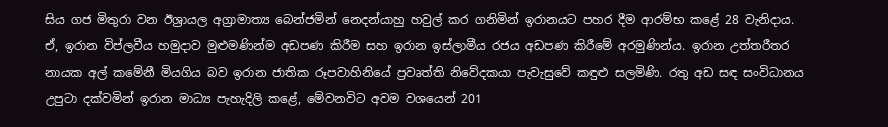සිය ගජ මිතුරා වන ඊශ්‍රායල අග්‍රාමාත්‍ය බෙන්ජමින් නෙදන්යාහු හවුල් කර ගනිමින් ඉරානයට පහර දීම ආරම්භ කළේ 28 වැනිදාය. ඒ, ඉරාන විප්ලවීය හමුදාව මුළුමණින්ම අඩපණ කිරීම සහ ඉරාන ඉස්ලාමීය රජය අඩපණ කිරීමේ අරමුණින්ය. ඉරාන උත්තරීතර නායක අල් කමේනී මියගිය බව ඉරාන ජාතික රූපවාහිනියේ ප්‍රවෘත්ති නිවේදකයා පැවැසුවේ කඳුළු සලමිණි. රතු අඩ සඳ සංවිධානය උපුටා දක්වමින් ඉරාන මාධ්‍ය පැහැදිලි කළේ, මේවනවිට අවම වශයෙන් 201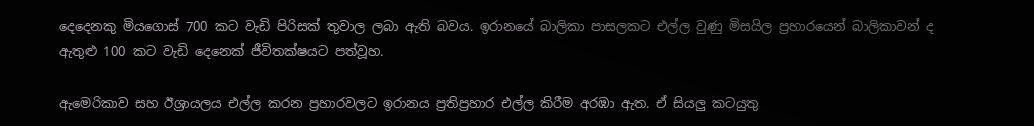දෙ‍දෙනකු මියගොස් 700 කට වැඩි පිරිසක් තුවාල ලබා ඇති බවය. ඉරානයේ බාලිකා පාසලකට එල්ල වුණු මිසයිල ප්‍රහාරයෙන් බාලිකාවන් ද ඇතුළු 100 කට වැඩි දෙනෙක් ජීවිතක්ෂයට පත්වූහ.

ඇමෙරිකාව සහ ඊශ්‍රායලය එල්ල කරන ප්‍රහාරවලට ඉරානය ප්‍රතිප්‍රහාර එල්ල කිරීම අරඹා ඇත. ඒ සියලු කටයුතු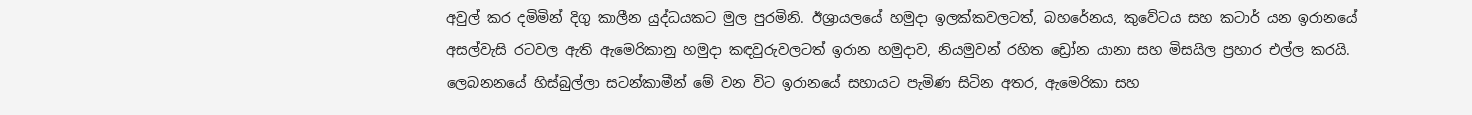අවුල් කර දමිමින් දිගු කාලීන යුද්ධයකට මුල පුරමිනි. ඊශ්‍රායලයේ හමුදා ඉලක්කවලටත්, බහරේනය, කුවේටය සහ කටාර් යන ඉරානයේ අසල්වැසි රටවල ඇති ඇමෙරිකානු හමුදා කඳවුරුවලටත් ඉරාන හමුදාව, නියමුවන් රහිත ඩ්‍රෝන යානා සහ මිසයිල ප්‍රහාර එල්ල කරයි. ලෙබනනයේ හිස්බුල්ලා සටන්කාමීන් මේ වන විට ඉරානයේ සහායට පැමිණ සිටින අතර, ඇමෙරිකා සහ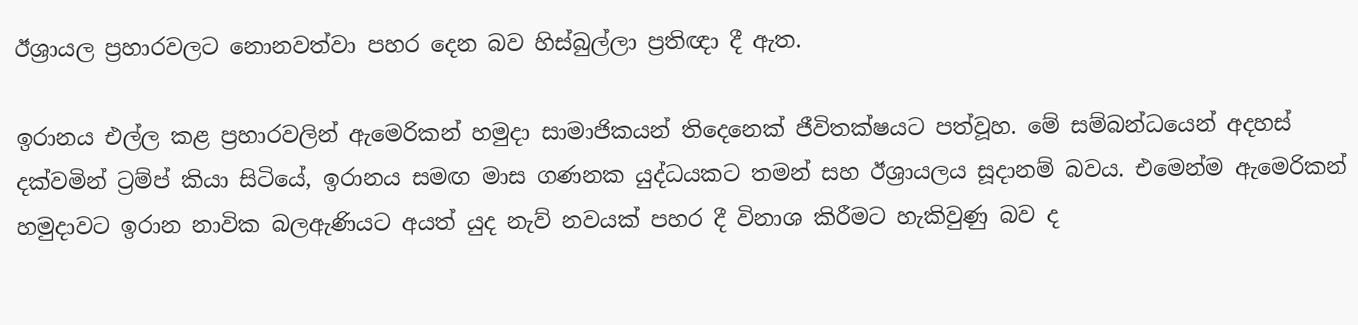ඊශ්‍රායල ප්‍රහාරවලට නොනවත්වා පහර දෙන බව හිස්බුල්ලා ප්‍රතිඥා දී ඇත.

ඉරානය එල්ල කළ ප්‍රහාරවලින් ඇමෙරිකන් හමුදා සාමාජිකයන් තිදෙනෙක් ජීවිතක්ෂයට පත්වූහ. මේ සම්බන්ධයෙන් අදහස් දක්වමින් ට්‍රම්ප් කියා සිටියේ, ඉරානය සමඟ මාස ගණනක යුද්ධයකට තමන් සහ ඊශ්‍රායලය සූදානම් බවය. එමෙන්ම ඇමෙරිකන් හමුදාවට ඉරාන නාවික බලඇණියට අයත් යුද නැව් නවයක් පහර දී විනාශ කිරීමට හැකිවුණු බව ද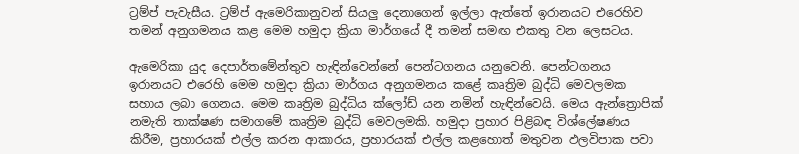ට්‍රම්ප් පැවැසීය. ට්‍රම්ප් ඇමෙරිකානුවන් සියලු දෙනාගෙන් ඉල්ලා ඇත්තේ ඉරානයට එරෙහිව තමන් අනුගමනය කළ මෙම හමුදා ක්‍රියා මාර්ගයේ දී තමන් සමඟ එකතු වන ලෙසටය.

ඇමෙරිකා යුද දෙපාර්තමේන්තුව හැඳින්වෙන්නේ පෙන්ටගනය යනුවෙනි. පෙන්ටගනය ඉරානයට එරෙහි මෙම හමුදා ක්‍රියා මාර්ගය අනුගමනය කළේ කෘත්‍රිම බුද්ධි මෙවලමක සහාය ලබා ගෙනය. මෙම කෘත්‍රිම බුද්ධිය ක්ලෝඩ් යන නමින් හැඳින්වෙයි. මෙය ඇන්ත්‍රොපික් නමැති තාක්ෂණ සමාගමේ කෘත්‍රිම බුද්ධි මෙවලමකි. හමුදා ප්‍රහාර පිළිබඳ විශ්ලේෂණය කිරීම, ප්‍රහාරයක් එල්ල කරන ආකාරය, ප්‍රහාරයක් එල්ල කළහොත් මතුවන ඵලවිපාක පවා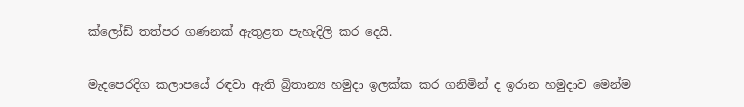ක්ලෝඩ් තත්පර ගණනක් ඇතුළත පැහැදිලි කර දෙයි.

මැදපෙරදිග කලාපයේ රඳවා ඇති බ්‍රිතාන්‍ය හමුදා ඉලක්ක කර ගනිමින් ද ඉරාන හමුදාව මෙන්ම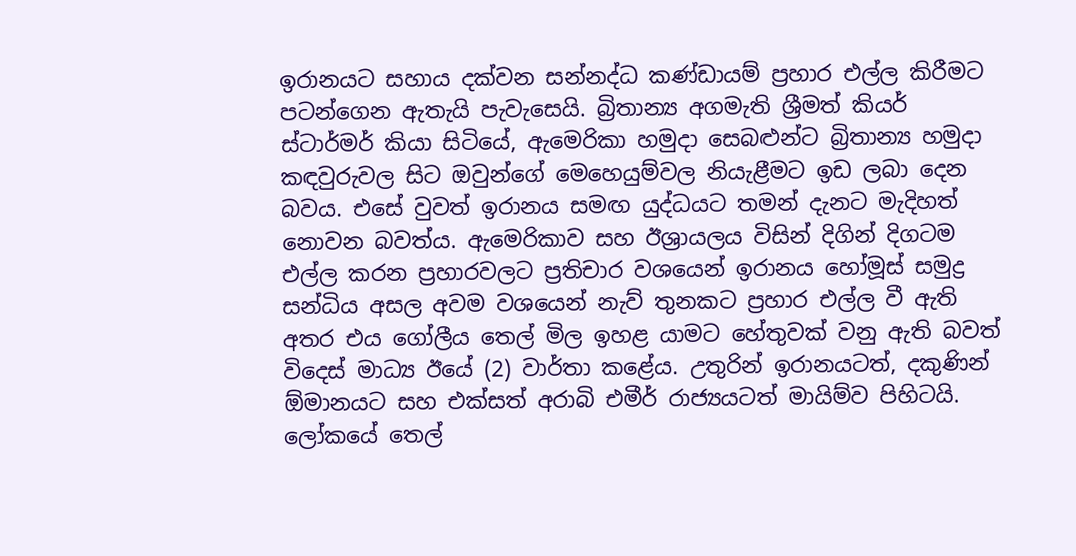ඉරානයට සහාය දක්වන සන්නද්ධ කණ්ඩායම් ප්‍රහාර එල්ල කිරීමට පටන්ගෙන ඇතැයි පැවැසෙයි. බ්‍රිතාන්‍ය අගමැති ශ්‍රීමත් කියර් ස්ටාර්මර් කියා සිටියේ, ඇමෙරිකා හමුදා සෙබළුන්ට බ්‍රිතාන්‍ය හමුදා කඳවුරුවල සිට ඔවුන්ගේ මෙහෙයුම්වල නියැළීමට ඉඩ ලබා දෙන බවය. එසේ වුවත් ඉරානය සමඟ යුද්ධයට තමන් දැනට මැදිහත් නොවන බවත්ය. ඇමෙරිකාව සහ ඊශ්‍රායලය විසින් දිගින් දිගටම එල්ල කරන ප්‍රහාරවලට ප්‍රතිචාර වශයෙන් ඉරානය හෝමූස් සමුද්‍ර සන්ධිය අසල අවම වශයෙන් නැව් තුනකට ප්‍රහාර එල්ල වී ඇති අතර එය ගෝලීය තෙල් මිල ඉහළ යාමට හේතුවක් වනු ඇති බවත් විදෙස් මාධ්‍ය ඊයේ (2) වාර්තා කළේය. උතුරින් ඉරානයටත්, දකුණින් ඕමානයට සහ එක්සත් අරාබි එමීර් රාජ්‍යයටත් මායිම්ව පිහිටයි. ලෝකයේ තෙල්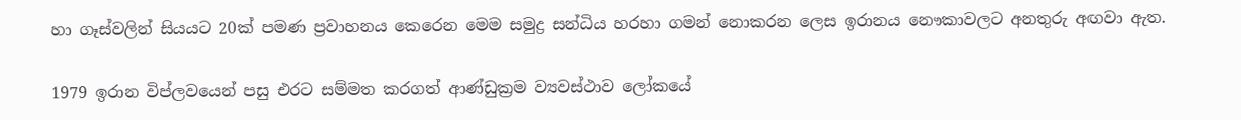හා ගෑස්වලින් සියයට 20ක් පමණ ප්‍රවාහනය කෙරෙන මෙම සමුද්‍ර සන්ධිය හරහා ගමන් නොකරන ලෙස ඉරානය නෞකාවලට අනතුරු අඟවා ඇත.

1979 ඉරාන විප්ලවයෙන් පසු එරට සම්මත කරගත් ආණ්ඩුක්‍රම ව්‍යවස්ථාව ලෝකයේ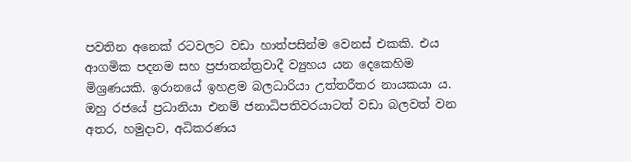පවතින අනෙක් රටවලට වඩා හාත්පසින්ම වෙනස් එකකි. එය ආගමික පදනම සහ ප්‍රජාතන්ත්‍රවාදී ව්‍යුහය යන දෙකෙහිම මිශ්‍රණයකි. ඉරානයේ ඉහළම බලධාරියා උත්තරීතර නායකයා ය. ඔහු රජයේ ප්‍රධානියා එනම් ජනාධිපතිවරයාටත් වඩා බලවත් වන අතර, හමුදාව, අධිකරණය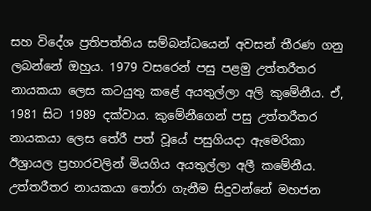සහ විදේශ ප්‍රතිපත්තිය සම්බන්ධයෙන් අවසන් තීරණ ගනු ලබන්නේ ඔහුය. 1979 වසරෙන් පසු පළමු උත්තරීතර නායකයා ලෙස කටයුතු කළේ අයතුල්ලා අලි කුමේනීය. ඒ, 1981 සිට 1989 දක්වාය. කුමේනීගෙන් පසු උත්තරීතර නායකයා ලෙස තේරී පත් වූයේ පසුගියදා ඇමෙරිකා ඊශ්‍රායල ප්‍රහාරවලින් මියගිය අයතුල්ලා අලී කමේනීය. උත්තරීතර නායකයා තෝරා ගැනීම සිදුවන්නේ මහජන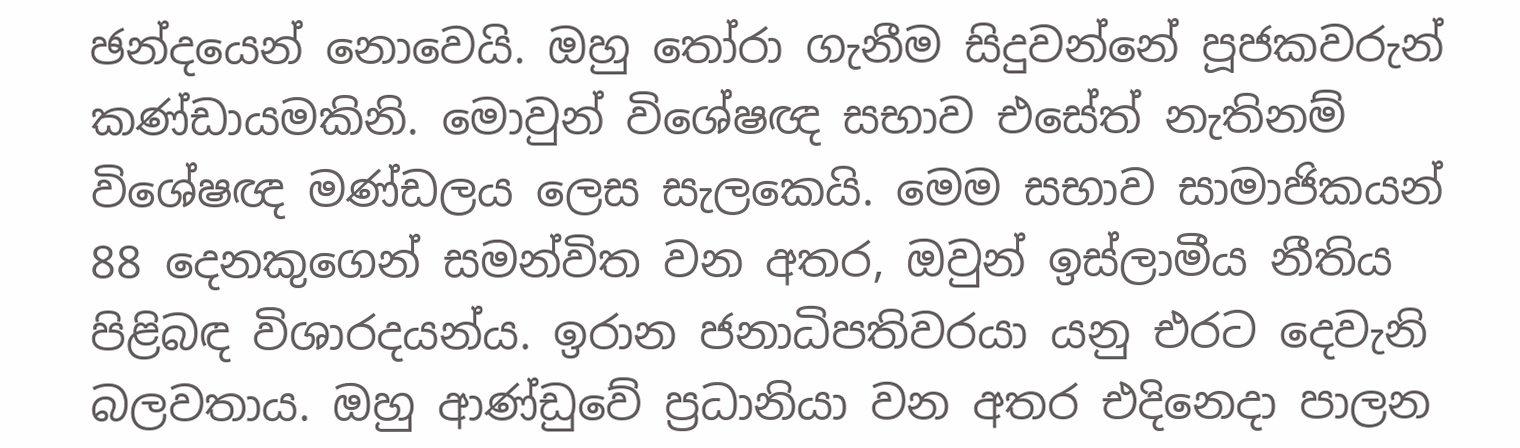ඡන්දයෙන් නොවෙයි. ඔහු තෝරා ගැනීම සිදුවන්නේ පූජකවරුන් කණ්ඩායමකිනි. මොවුන් විශේෂඥ සභාව එසේත් නැතිනම් විශේෂඥ මණ්ඩලය ලෙස සැලකෙයි. මෙම සභාව සාමාජිකයන් 88 දෙනකුගෙන් සමන්විත වන අතර, ඔවුන් ඉස්ලාමීය නීතිය පිළිබඳ විශාරදයන්ය. ඉරාන ජනාධිපතිවරයා යනු එරට දෙවැනි බලවතාය. ඔහු ආණ්ඩුවේ ප්‍රධානියා වන අතර එදිනෙදා පාලන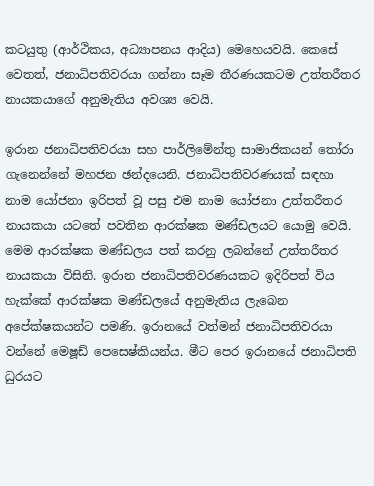කටයුතු (ආර්ථිකය, අධ්‍යාපනය ආදිය) මෙහෙයවයි. කෙසේ වෙතත්, ජනාධිපතිවරයා ගන්නා සෑම තීරණයකටම උත්තරීතර නායකයාගේ අනුමැතිය අවශ්‍ය වෙයි.

ඉරාන ජනාධිපතිවරයා සහ පාර්ලිමේන්තු සාමාජිකයන් තෝරා ගැනෙන්නේ මහජන ඡන්දයෙනි. ජනාධිපතිවරණයක් සඳහා නාම යෝජනා ඉරිපත් වූ පසු එම නාම යෝජනා උත්තරීතර නායකයා යටතේ පවතින ආරක්ෂක මණ්ඩලයට යොමු වෙයි. මෙම ආරක්ෂක මණ්ඩලය පත් කරනු ලබන්නේ උත්තරීතර නායකයා විසිනි. ඉරාන ජනාධිපතිවරණයකට ඉදිරිපත් විය හැක්කේ ආරක්ෂක මණ්ඩලයේ අනුමැතිය ලැබෙන අපේක්ෂකයන්ට පමණි. ඉරානයේ වත්මන් ජනාධිපතිවරයා වන්නේ මෙෂූඩ් පෙසෙෂ්කියන්ය. මීට පෙර ඉරානයේ ජනාධිපති ධුරයට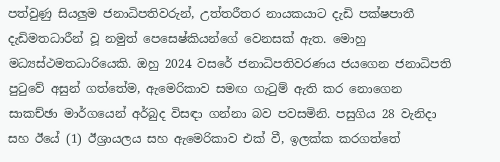පත්වුණු සියලුම ජනාධිපතිවරුන්, උත්තරීතර නායකයාට දැඩි පක්ෂපාතී දැඩිමතධාරීන් වූ නමුත් පෙසෙෂ්කියන්ගේ වෙනසක් ඇත. මොහු මධ්‍යස්ථමතධාරියෙකි. ඔහු 2024 වසරේ ජනාධිපතිවරණය ජයගෙන ජනාධිපති පුටුවේ අසුන් ගත්තේම, ඇමෙරිකාව සමඟ ගැටුම් ඇති කර නොගෙන සාකච්ඡා මාර්ගයෙන් අර්බුද විසඳා ගන්නා බව පවසමිනි. පසුගිය 28 වැනිදා සහ ඊයේ (1) ඊශ්‍රායලය සහ ඇමෙරිකාව එක් වී, ඉලක්ක කරගත්තේ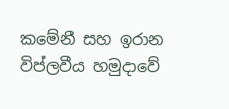කමේනී සහ ඉරාන විප්ලවීය හමුදාවේ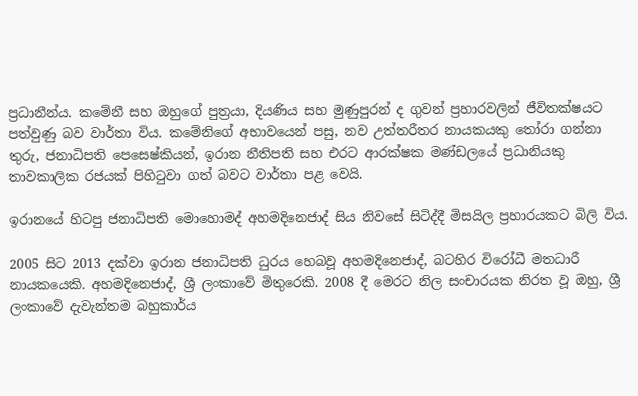ප්‍රධානීන්ය. කමේනී සහ ඔහුගේ පුත්‍රයා, දියණිය සහ මුණුපුරන් ද ගුවන් ප්‍රහාරවලින් ජීවිතක්ෂයට පත්වුණු බව වාර්තා විය. කමේනිගේ අභාවයෙන් පසු, නව උත්තරීතර නායකයකු තෝරා ගන්නා තුරු, ජනාධිපති පෙසෙෂ්කියන්, ඉරාන නීතිපති සහ එරට ආරක්ෂක මණ්ඩලයේ ප්‍රධානියකු තාවකාලික රජයක් පිහිටුවා ගත් බවට වාර්තා පළ වෙයි.

ඉරානයේ හිටපු ජනාධිපති මොහොමද් අහමදිනෙජාද් සිය නිවසේ සිටිද්දී මිසයිල ප්‍රහාරයකට බිලි විය.

2005 සිට 2013 දක්වා ඉරාන ජනාධිපති ධුරය හෙබවූ අහමදිනෙජාද්, බටහිර විරෝධී මතධාරී නායකයෙකි. අහමදිනෙජාද්, ශ්‍රී ලංකාවේ මිතුරෙකි. 2008 දී මෙරට නිල සංචාරයක නිරත වූ ඔහු, ශ්‍රී ලංකාවේ දැවැන්තම බහුකාර්ය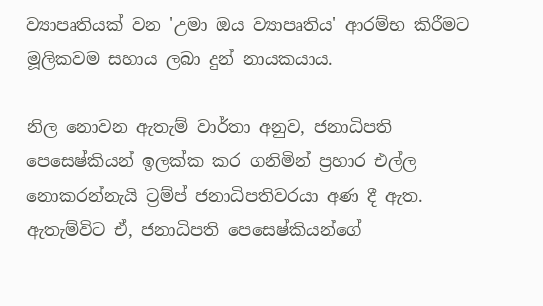ව්‍යාපෘතියක් වන 'උමා ඔය ව්‍යාපෘතිය' ආරම්භ කිරීමට මූලිකවම සහාය ලබා දුන් නායකයාය.

නිල නොවන ඇතැම් වාර්තා අනුව, ජනාධිපති පෙසෙෂ්කියන් ඉලක්ක කර ගනිමින් ප්‍රහාර එල්ල නොකරන්නැයි ට්‍රම්ප් ජනාධිපතිවරයා අණ දී ඇත. ඇතැම්විට ඒ, ජනාධිපති පෙසෙෂ්කියන්ගේ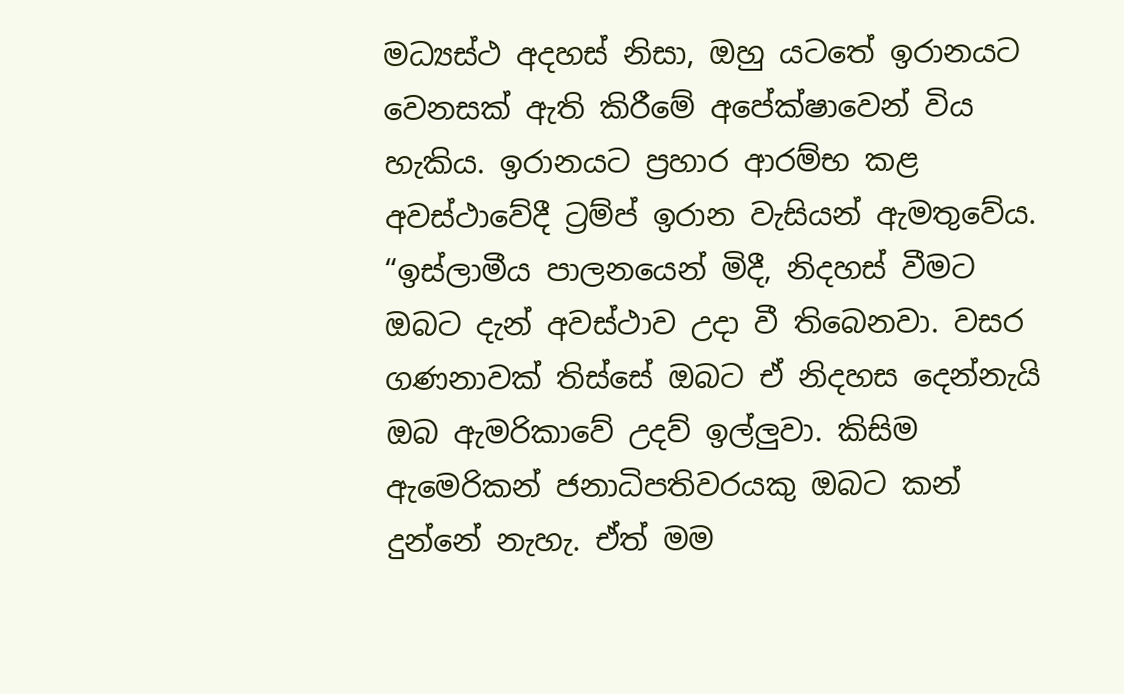මධ්‍යස්ථ අදහස් නිසා, ඔහු යටතේ ඉරානයට වෙනසක් ඇති කිරීමේ අපේක්ෂාවෙන් විය හැකිය. ඉරානයට ප්‍රහාර ආරම්භ කළ අවස්ථාවේදී ට්‍රම්ප් ඉරාන වැසියන් ඇමතුවේය. “ඉස්ලාමීය පාලනයෙන් මිදී, නිදහස් වීමට ඔබට දැන් අවස්ථාව උදා වී තිබෙනවා. වසර ගණනාවක් තිස්සේ ඔබට ඒ නිදහස දෙන්නැයි ඔබ ඇමරිකාවේ උදව් ඉල්ලුවා. කිසිම ඇමෙරිකන් ජනාධිපතිවරයකු ඔබට කන් දුන්නේ නැහැ. ඒත් මම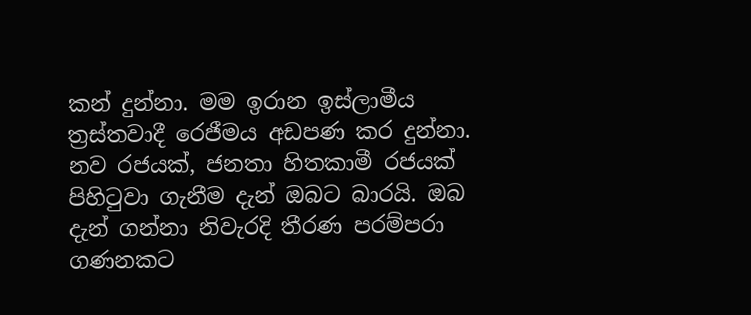කන් දුන්නා. මම ඉරාන ඉස්ලාමීය ත්‍රස්තවාදී රෙජීමය අඩපණ කර දුන්නා. නව රජයක්, ජනතා හිතකාමී රජයක් පිහිටුවා ගැනීම දැන් ඔබට බාරයි. ඔබ දැන් ගන්නා නිවැරදි තීරණ පරම්පරා ගණනකට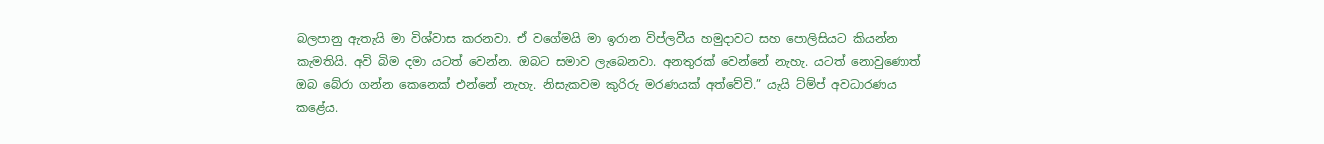බලපානු ඇතැයි මා විශ්වාස කරනවා. ඒ වගේමයි මා ඉරාන විප්ලවීය හමුදාවට සහ පොලිසියට කියන්න කැමතියි. අවි බිම දමා යටත් වෙන්න. ඔබට සමාව ලැබෙනවා. අනතුරක් වෙන්නේ නැහැ. යටත් නොවුණොත් ඔබ බේරා ගන්න කෙනෙක් එන්නේ නැහැ. නිසැකවම කුරිරු මරණයක් අත්වේවි.” යැයි ට්‍ම්ප් අවධාරණය කළේය.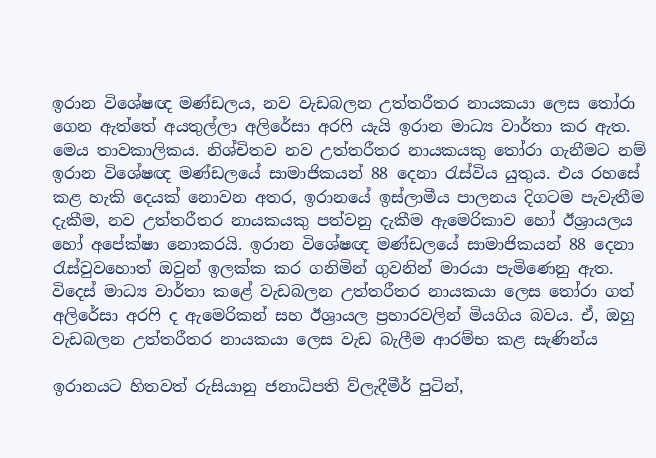ඉරාන විශේෂඥ මණ්ඩලය, නව වැඩබලන උත්තරීතර නායකයා ලෙස තෝරා ගෙන ඇත්තේ අයතුල්ලා අලිරේසා අරෆි යැයි ඉරාන මාධ්‍ය වාර්තා කර ඇත. මෙය තාවකාලිකය. නිශ්චිතව නව උත්තරීතර නායකයකු තෝරා ගැනීමට නම් ඉරාන විශේෂඥ මණ්ඩලයේ සාමාජිකයන් 88 දෙනා රැස්විය යුතුය. එය රහසේ කළ හැකි දෙයක් නොවන අතර, ඉරානයේ ඉස්ලාමීය පාලනය දිගටම පැවැතීම දැකීම, නව උත්තරීතර නායකයකු පත්වනු දැකීම ඇමෙරිකාව හෝ ඊශ්‍රායලය හෝ අපේක්ෂා නොකරයි. ඉරාන විශේෂඥ මණ්ඩලයේ සාමාජිකයන් 88 දෙනා රැස්වුවහොත් ඔවුන් ඉලක්ක කර ගනිමින් ගුවනින් මාරයා පැමිණෙනු ඇත. විදෙස් මාධ්‍ය වාර්තා කළේ වැඩබලන උත්තරීතර නායකයා ලෙස තෝරා ගත් අලිරේසා අරෆි ද ඇමෙරිකන් සහ ඊශ්‍රායල ප්‍රහාරවලින් මියගිය බවය. ඒ, ඔහු වැඩබලන උත්තරීතර නායකයා ලෙස වැඩ බැලීම ආරම්භ කළ සැණින්ය

ඉරානයට හිතවත් රුසියානු ජනාධිපති ව්ලැදීමීර් පුටින්,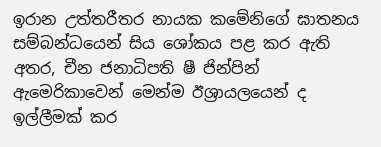ඉරාන උත්තරීතර නායක කමේනිගේ ඝාතනය සම්බන්ධයෙන් සිය ශෝකය පළ කර ඇති අතර, චීන ජනාධිපති ෂී ජින්පින් ඇමෙරිකාවෙන් මෙන්ම ඊශ්‍රායලයෙන් ද ඉල්ලීමක් කර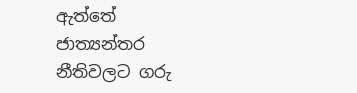ඇත්තේ ජාත්‍යන්තර නීතිවලට ගරු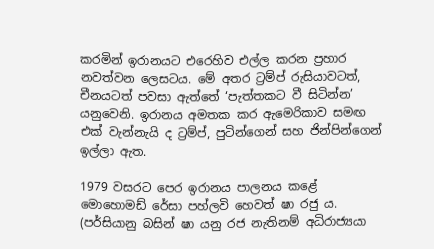කරමින් ඉරානයට එරෙහිව එල්ල කරන ප්‍රහාර නවත්වන ලෙසටය. මේ අතර ට්‍රම්ප් රුසියාවටත්, චීනයටත් පවසා ඇත්තේ ‘පැත්තකට වී සිටින්න’ යනුවෙනි. ඉරානය අමතක කර ඇමෙරිකාව සමඟ එක් වැන්නැයි ද ට්‍රම්ප්, පුටින්ගෙන් සහ ජින්පින්ගෙන් ඉල්ලා ඇත.

1979 වසරට පෙර ඉරානය පාලනය කළේ මොහොමඩ් රේසා පහ්ලවි හෙවත් ෂා රජු ය. (පර්සියානු බසින් ෂා යනු රජ නැතිනම් අධිරාජ්‍යයා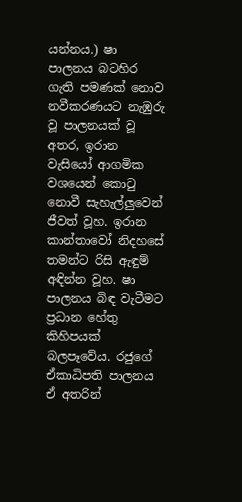යන්නය.) ෂා පාලනය බටහිර ගැති පමණක් නොව නවීකරණයට නැඹුරු වූ පාලනයක් වූ අතර, ඉරාන වැසියෝ ආගමික වශයෙන් කොටු නොවී සැහැල්ලුවෙන් ජීවත් වූහ. ඉරාන කාන්තාවෝ නිදහසේ තමන්ට රිසි ඇඳුම් අඳින්න වූහ. ෂා පාලනය බිඳ වැටීමට ප්‍රධාන හේතු කිහිපයක් බලපෑවේය. රජුගේ ඒකාධිපති පාලනය ඒ අතරින්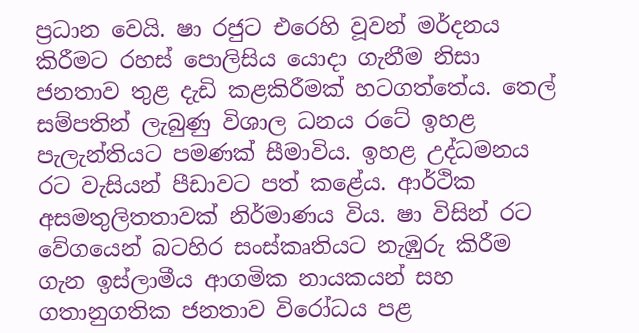ප්‍රධාන වෙයි. ෂා රජුට එරෙහි වූවන් මර්දනය කිරීමට රහස් පොලිසිය යොදා ගැනීම නිසා ජනතාව තුළ දැඩි කළකිරීමක් හටගත්තේය. තෙල් සම්පතින් ලැබුණු විශාල ධනය රටේ ඉහළ පැලැන්තියට පමණක් සීමාවිය. ඉහළ උද්ධමනය රට වැසියන් පීඩාවට පත් කළේය. ආර්ථික අසමතුලිතතාවක් නිර්මාණය විය. ෂා විසින් රට වේගයෙන් බටහිර සංස්කෘතියට නැඹුරු කිරීම ගැන ඉස්ලාමීය ආගමික නායකයන් සහ ගතානුගතික ජනතාව විරෝධය පළ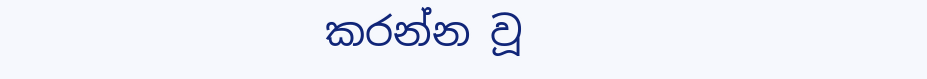කරන්න වූ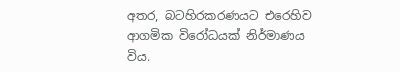අතර, බටහිරකරණයට එරෙහිව ආගමික විරෝධයක් නිර්මාණය විය.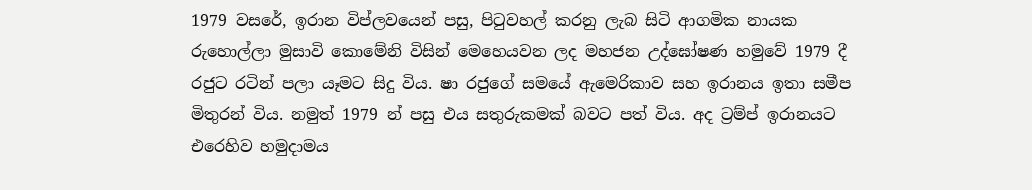1979 වසරේ, ඉරාන විප්ලවයෙන් පසු, පිටුවහල් කරනු ලැබ සිටි ආගමික නායක රුහොල්ලා මුසාවි කොමේනි විසින් මෙහෙයවන ලද මහජන උද්ඝෝෂණ හමුවේ 1979 දී රජුට රටින් පලා යෑමට සිදු විය. ෂා රජුගේ සමයේ ඇමෙරිකාව සහ ඉරානය ඉතා සමීප මිතුරන් විය. නමුත් 1979 න් පසු එය සතුරුකමක් බවට පත් විය. අද ට්‍රම්ප් ඉරානයට එරෙහිව හමුදාමය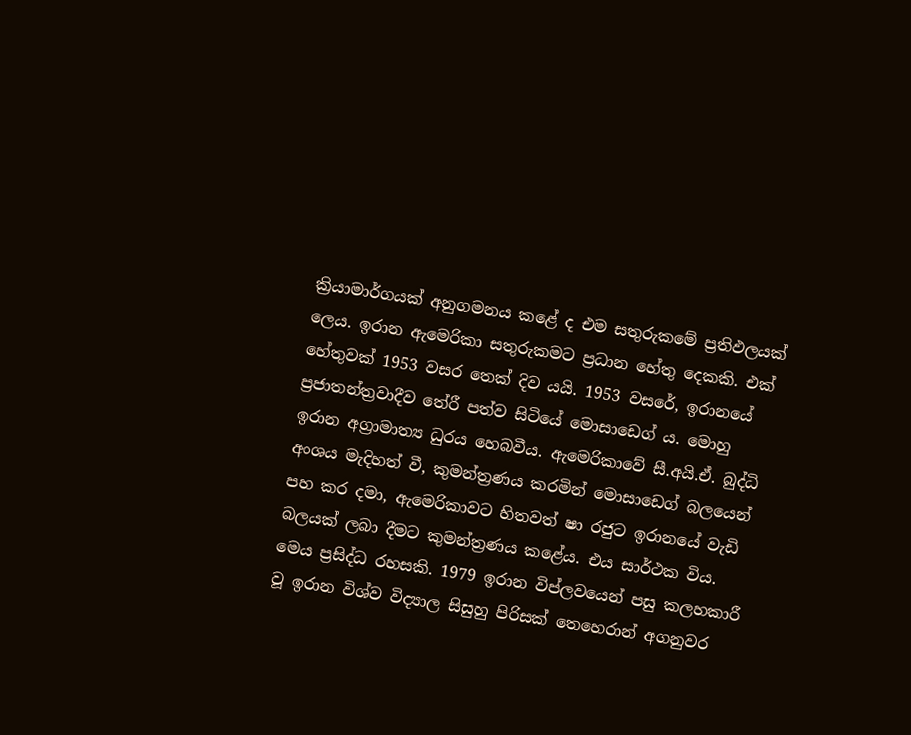ක්‍රියාමාර්ගයක් අනුගමනය කළේ ද එම සතුරුකමේ ප්‍රතිඵලයක් ලෙය. ඉරාන ඇමෙරිකා සතුරුකමට ප්‍රධාන හේතු දෙකකි. එක් හේතුවක් 1953 වසර තෙක් දිව යයි. 1953 වසරේ, ඉරානයේ ප්‍රජාතන්ත්‍රවාදීව තේරී පත්ව සිටියේ මොසාඩෙග් ය. මොහු ඉරාන අග්‍රාමාත්‍ය ධුරය හෙබවීය. ඇමෙරිකාවේ සී.අයි.ඒ. බුද්ධි අංශය මැදිහත් වී, කුමන්ත්‍රණය කරමින් මොසාඩෙග් බලයෙන් පහ කර දමා, ඇමෙරිකාවට හිතවත් ෂා රජුට ඉරානයේ වැඩි බලයක් ලබා දීමට කුමන්ත්‍රණය කළේය. එය සාර්ථක විය. මෙය ප්‍රසිද්ධ රහසකි. 1979 ඉරාන විප්ලවයෙන් පසු කලහකාරී වූ ඉරාන විශ්ව විද්‍යාල සිසුහු පිරිසක් තෙහෙරාන් අගනුවර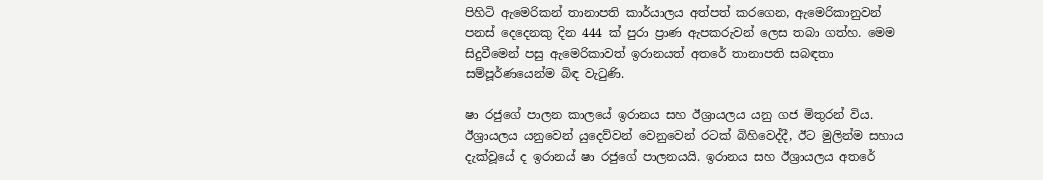පිහිටි ඇමෙරිකන් තානාපති කාර්යාලය අත්පත් කරගෙන, ඇමෙරිකානුවන් පනස් දෙදෙනකු දින 444 ක් පුරා ප්‍රාණ ඇපකරුවන් ලෙස තබා ගත්හ. මෙම සිදුවීමෙන් පසු ඇමෙරිකාවත් ඉරානයත් අතරේ තානාපති සබඳතා සම්පූර්ණයෙන්ම බිඳ වැටුණි.

ෂා රජුගේ පාලන කාලයේ ඉරානය සහ ඊශ්‍රායලය යනු ගජ මිතුරන් විය. ඊශ්‍රායලය යනුවෙන් යුදෙව්වන් වෙනුවෙන් රටක් බිහිවෙද්දී, ඊට මුලින්ම සහාය දැක්වූයේ ද ඉරානය් ෂා රජුගේ පාලනයයි. ඉරානය සහ ඊශ්‍රායලය අතරේ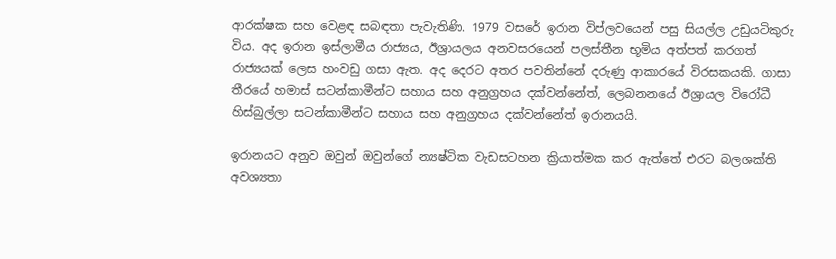ආරක්ෂක සහ වෙළඳ සබඳතා පැවැතිණි. 1979 වසරේ ඉරාන විප්ලවයෙන් පසු සියල්ල උඩුයටිකුරු විය. අද ඉරාන ඉස්ලාමීය රාජ්‍යය, ඊශ්‍රායලය අනවසරයෙන් පලස්තීන භූමිය අත්පත් කරගත් රාජ්‍යයක් ලෙස හංවඩු ගසා ඇත. අද දෙරට අතර පවතින්නේ දරුණු ආකාරයේ විරසකයකි. ගාසා තීරයේ හමාස් සටන්කාමීන්ට සහාය සහ අනුග්‍රහය දක්වන්නේත්, ලෙබනනයේ ඊශ්‍රායල විරෝධී හිස්බුල්ලා සටන්කාමීන්ට සහාය සහ අනුග්‍රහය දක්වන්නේත් ඉරානයයි.

ඉරානයට අනුව ඔවුන් ඔවුන්ගේ න්‍යෂ්ටික වැඩසටහන ක්‍රියාත්මක කර ඇත්තේ එරට බලශක්ති අවශ්‍යතා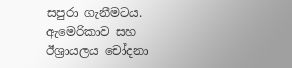සපුරා ගැනීමටය. ඇමෙරිකාව සහ ඊශ්‍රායලය චෝදනා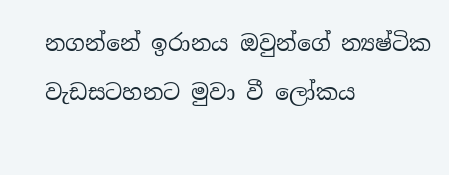නගන්නේ ඉරානය ඔවුන්ගේ න්‍යෂ්ටික වැඩසටහනට මුවා වී ලෝකය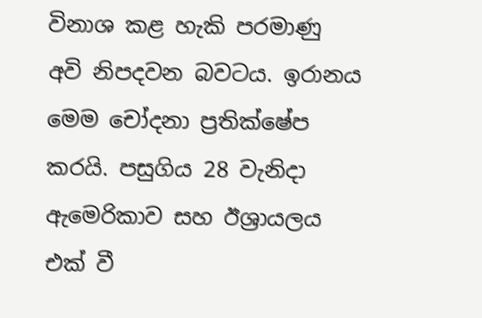විනාශ කළ හැකි පරමාණු අවි නිපදවන බවටය. ඉරානය මෙම චෝදනා ප්‍රතික්ෂේප කරයි. පසුගිය 28 වැනිදා ඇමෙරිකාව සහ ඊශ්‍රායලය එක් වී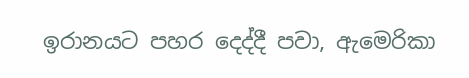ඉරානයට පහර දෙද්දී පවා, ඇමෙරිකා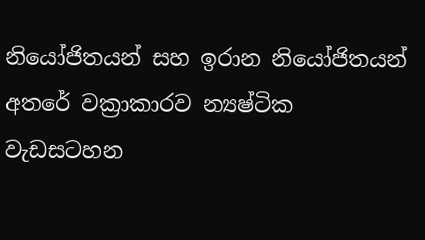නියෝජිතයන් සහ ඉරාන නියෝජිතයන් අතරේ වක්‍රාකාරව න්‍යෂ්ටික වැඩසටහන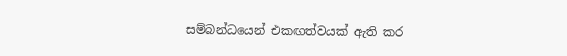සම්බන්ධයෙන් එකඟත්වයක් ඇති කර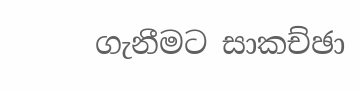ගැනීමට සාකච්ඡා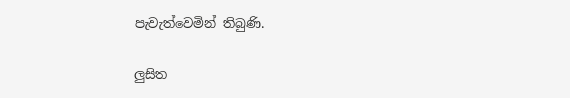පැවැත්වෙමින් තිබුණි.

ලුසිත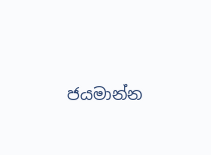ජයමාන්න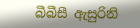බීබීසී ඇසුරිනි